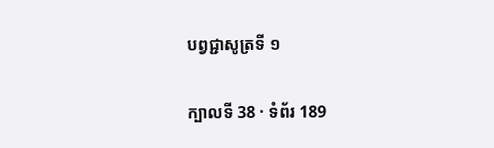បព្វជ្ជាសូត្រទី ១

ក្បាលទី 38 · ទំព័រ 189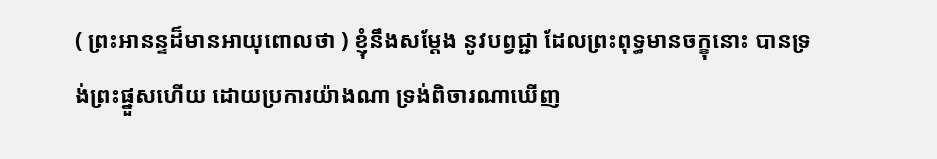( ព្រះអានន្ទដ៏មានអាយុពោលថា ) ខ្ញុំនឹងសម្តែង នូវបព្វជ្ជា ដែលព្រះពុទ្ធមានចក្ខុនោះ បានទ្រង់ព្រះផ្នួសហើយ ដោយប្រការយ៉ាងណា ទ្រង់ពិចារណាឃើញ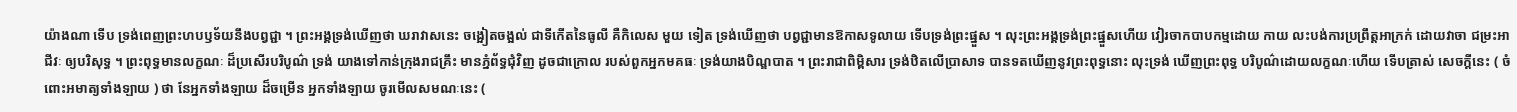យ៉ាងណា ទើប ទ្រង់ពេញព្រះហបឫទ័យនឹងបព្វជ្ជា ។ ព្រះអង្គទ្រង់ឃើញថា ឃរាវាសនេះ ចង្អៀតចង្អល់ ជាទីកើតនៃធូលី គឺកិលេស មួយ ទៀត ទ្រង់ឃើញថា បព្វជ្ជាមានឱកាសទូលាយ ទើបទ្រង់ព្រះផ្នួស ។ លុះព្រះអង្គទ្រង់ព្រះផ្នួសហើយ វៀរចាកបាបកម្មដោយ កាយ លះបង់ការប្រព្រឹត្តអាក្រក់ ដោយវាចា ជម្រះអាជីវៈ ឲ្យបរិសុទ្ធ ។ ព្រះពុទ្ធមានលក្ខណៈ ដ៏ប្រសើរបរិបូណ៌ ទ្រង់ យាងទៅកាន់ក្រុងរាជគ្រឹះ មានភ្នំព័ទ្ធជុំវិញ ដូចជាក្រោល របស់ពួកអ្នកមគធៈ ទ្រង់យាងបិណ្ឌបាត ។ ព្រះរាជាពិម្ពិសារ ទ្រង់ឋិតលើប្រាសាទ បានទតឃើញនូវព្រះពុទ្ធនោះ លុះទ្រង់ ឃើញព្រះពុទ្ធ បរិបូណ៌ដោយលក្ខណៈហើយ ទើបត្រាស់ សេចក្តីនេះ ( ចំពោះអមាត្យទាំងឡាយ ) ថា នែអ្នកទាំងឡាយ ដ៏ចម្រើន អ្នកទាំងឡាយ ចូរមើលសមណៈនេះ (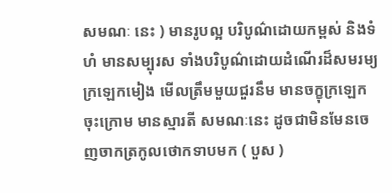សមណៈ នេះ ) មានរូបល្អ បរិបូណ៌ដោយកម្ពស់ និងទំហំ មានសម្បុរស ទាំងបរិបូណ៌ដោយដំណើរដ៏សមរម្យ ក្រឡេកមៀង មើលត្រឹមមួយជួរនឹម មានចក្ខុក្រឡេកចុះក្រោម មានស្មារតី សមណៈនេះ ដូចជាមិនមែនចេញចាកត្រកូលថោកទាបមក ( បួស )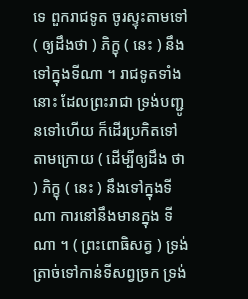ទេ ពួករាជទូត ចូរស្ទុះតាមទៅ ( ឲ្យដឹងថា ) ភិក្ខុ ( នេះ ) នឹងទៅក្នុងទីណា ។ រាជទូតទាំងនោះ ដែលព្រះរាជា ទ្រង់បញ្ជូនទៅហើយ ក៏ដើរប្រកិតទៅតាមក្រោយ ( ដើម្បីឲ្យដឹង ថា ) ភិក្ខុ ( នេះ ) នឹងទៅក្នុងទីណា ការនៅនឹងមានក្នុង ទីណា ។ ( ព្រះពោធិសត្វ ) ទ្រង់ត្រាច់ទៅកាន់ទីសព្វច្រក ទ្រង់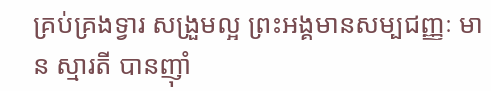គ្រប់គ្រងទ្វារ សង្រួមល្អ ព្រះអង្គមានសម្បជញ្ញៈ មាន ស្មារតី បានញ៉ាំ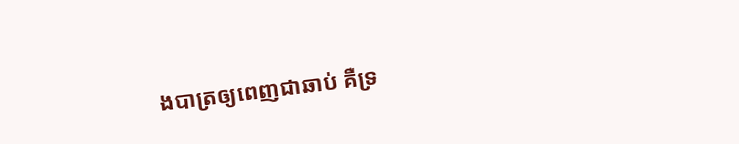ងបាត្រឲ្យពេញជាឆាប់ គឺទ្រ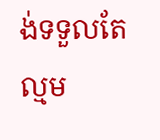ង់ទទួលតែល្មម